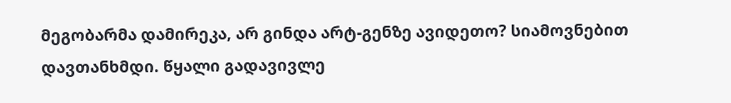მეგობარმა დამირეკა, არ გინდა არტ-გენზე ავიდეთო? სიამოვნებით დავთანხმდი. წყალი გადავივლე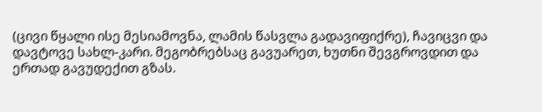(ცივი წყალი ისე მესიამოვნა, ლამის წასვლა გადავიფიქრე), ჩავიცვი და დავტოვე სახლ-კარი. მეგობრებსაც გავუარეთ, ხუთნი შევგროვდით და ერთად გავუდექით გზას.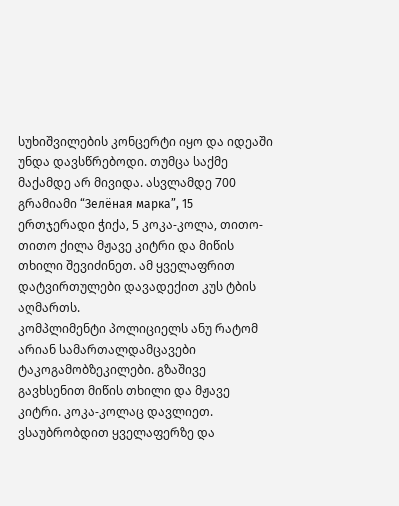სუხიშვილების კონცერტი იყო და იდეაში უნდა დავსწრებოდი. თუმცა საქმე მაქამდე არ მივიდა. ასვლამდე 700 გრამიამი “Зелёная марка”, 15 ერთჯერადი ჭიქა, 5 კოკა-კოლა, თითო-თითო ქილა მჟავე კიტრი და მიწის თხილი შევიძინეთ. ამ ყველაფრით დატვირთულები დავადექით კუს ტბის აღმართს.
კომპლიმენტი პოლიციელს ანუ რატომ არიან სამართალდამცავები ტაკოგამობზეკილები. გზაშივე გავხსენით მიწის თხილი და მჟავე კიტრი. კოკა-კოლაც დავლიეთ. ვსაუბრობდით ყველაფერზე და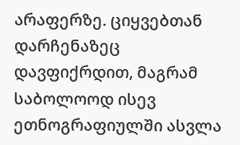არაფერზე. ციყვებთან დარჩენაზეც დავფიქრდით, მაგრამ საბოლოოდ ისევ ეთნოგრაფიულში ასვლა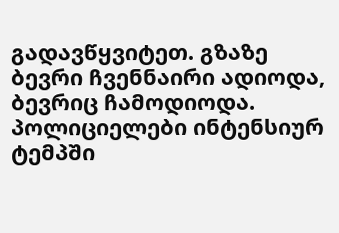გადავწყვიტეთ. გზაზე ბევრი ჩვენნაირი ადიოდა, ბევრიც ჩამოდიოდა. პოლიციელები ინტენსიურ ტემპში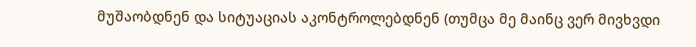მუშაობდნენ და სიტუაციას აკონტროლებდნენ (თუმცა მე მაინც ვერ მივხვდი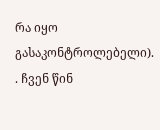რა იყო გასაკონტროლებელი). . ჩვენ წინ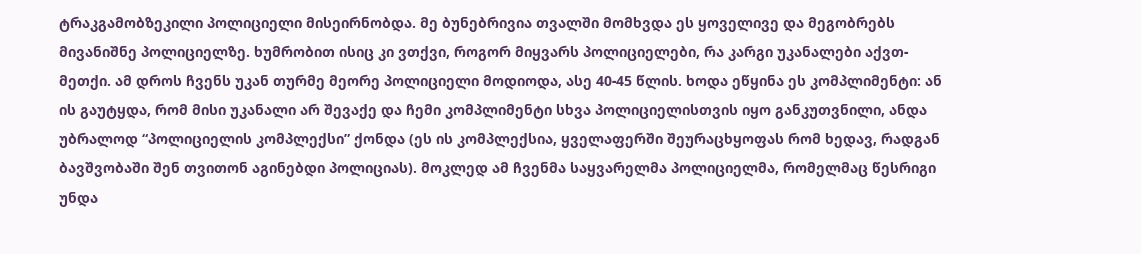ტრაკგამობზეკილი პოლიციელი მისეირნობდა. მე ბუნებრივია თვალში მომხვდა ეს ყოველივე და მეგობრებს მივანიშნე პოლიციელზე. ხუმრობით ისიც კი ვთქვი, როგორ მიყვარს პოლიციელები, რა კარგი უკანალები აქვთ-მეთქი. ამ დროს ჩვენს უკან თურმე მეორე პოლიციელი მოდიოდა, ასე 40-45 წლის. ხოდა ეწყინა ეს კომპლიმენტი: ან ის გაუტყდა, რომ მისი უკანალი არ შევაქე და ჩემი კომპლიმენტი სხვა პოლიციელისთვის იყო განკუთვნილი, ანდა უბრალოდ “პოლიციელის კომპლექსი” ქონდა (ეს ის კომპლექსია, ყველაფერში შეურაცხყოფას რომ ხედავ, რადგან ბავშვობაში შენ თვითონ აგინებდი პოლიციას). მოკლედ ამ ჩვენმა საყვარელმა პოლიციელმა, რომელმაც წესრიგი უნდა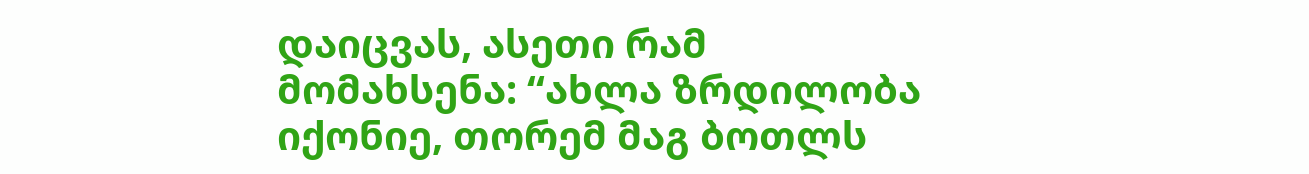დაიცვას, ასეთი რამ მომახსენა: “ახლა ზრდილობა იქონიე, თორემ მაგ ბოთლს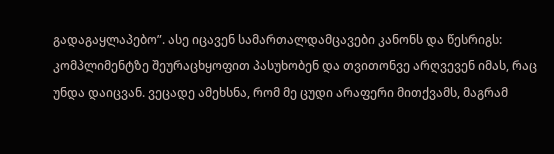გადაგაყლაპებო”. ასე იცავენ სამართალდამცავები კანონს და წესრიგს: კომპლიმენტზე შეურაცხყოფით პასუხობენ და თვითონვე არღვევენ იმას, რაც უნდა დაიცვან. ვეცადე ამეხსნა, რომ მე ცუდი არაფერი მითქვამს, მაგრამ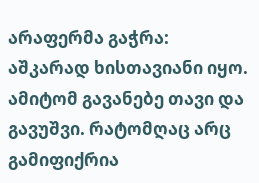არაფერმა გაჭრა: აშკარად ხისთავიანი იყო. ამიტომ გავანებე თავი და გავუშვი. რატომღაც არც გამიფიქრია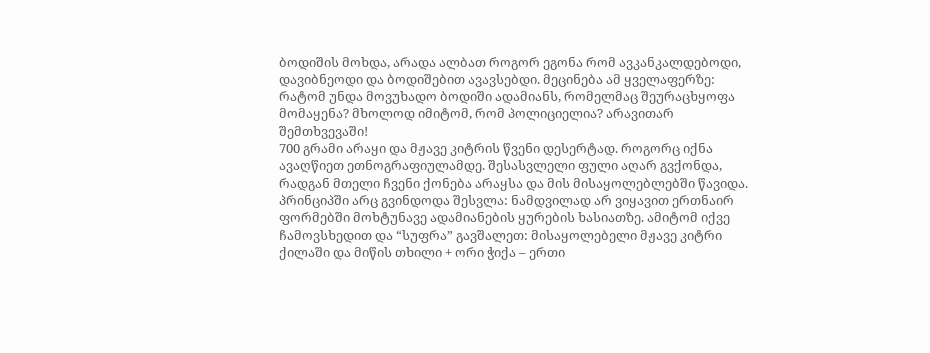ბოდიშის მოხდა, არადა ალბათ როგორ ეგონა რომ ავკანკალდებოდი, დავიბნეოდი და ბოდიშებით ავავსებდი. მეცინება ამ ყველაფერზე: რატომ უნდა მოვუხადო ბოდიში ადამიანს, რომელმაც შეურაცხყოფა მომაყენა? მხოლოდ იმიტომ, რომ პოლიციელია? არავითარ შემთხვევაში!
700 გრამი არაყი და მჟავე კიტრის წვენი დესერტად. როგორც იქნა ავაღწიეთ ეთნოგრაფიულამდე. შესასვლელი ფული აღარ გვქონდა, რადგან მთელი ჩვენი ქონება არაყსა და მის მისაყოლებლებში წავიდა. პრინციპში არც გვინდოდა შესვლა: ნამდვილად არ ვიყავით ერთნაირ ფორმებში მოხტუნავე ადამიანების ყურების ხასიათზე. ამიტომ იქვე ჩამოვსხედით და “სუფრა” გავშალეთ: მისაყოლებელი მჟავე კიტრი ქილაში და მიწის თხილი + ორი ჭიქა – ერთი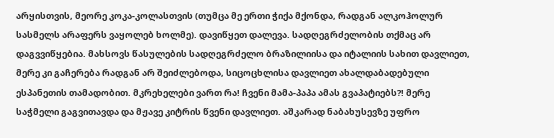არყისთვის, მეორე კოკა-კოლასთვის (თუმცა მე ერთი ჭიქა მქონდა, რადგან ალკოჰოლურ სასმელს არაფერს ვაყოლებ ხოლმე). დავიწყეთ დალევა. სადღეგრძელობის თქმაც არ დაგვვიწყებია. მახსოვს წასულების სადღეგრძელო ბრაზილიისა და იტალიის სახით დავლიეთ, მერე კი გაჩერება რადგან არ შეიძლებოდა, სიცოცხლისა დავლიეთ ახალდაბადებული ესპანეთის თამადობით. მკრეხელები ვართ რა! ჩვენი მამა-პაპა ამას გვაპატიებს?! მერე საჭმელი გაგვითავდა და მჟავე კიტრის წვენი დავლიეთ. აშკარად ნაბახუსევზე უფრო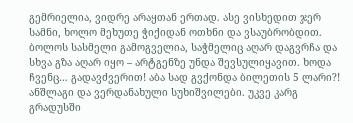გემრიელია, ვიდრე არაყთან ერთად. ასე ვისხედით ჯერ სამნი, ხოლო მეხუთე ჭიქიდან ოთხნი და ვსაუბრობდით. ბოლოს სასმელი გამოგველია, საჭმელიც აღარ დაგვრჩა და სხვა გზა აღარ იყო – არტგენზე უნდა შევსულიყავით. ხოდა ჩვენც… გადავძვერით! აბა სად გვქონდა ბილეთის 5 ლარი?!
ანშლაგი და ვერდანახული სუხიშვილები. უკვე კარგ გრადუსში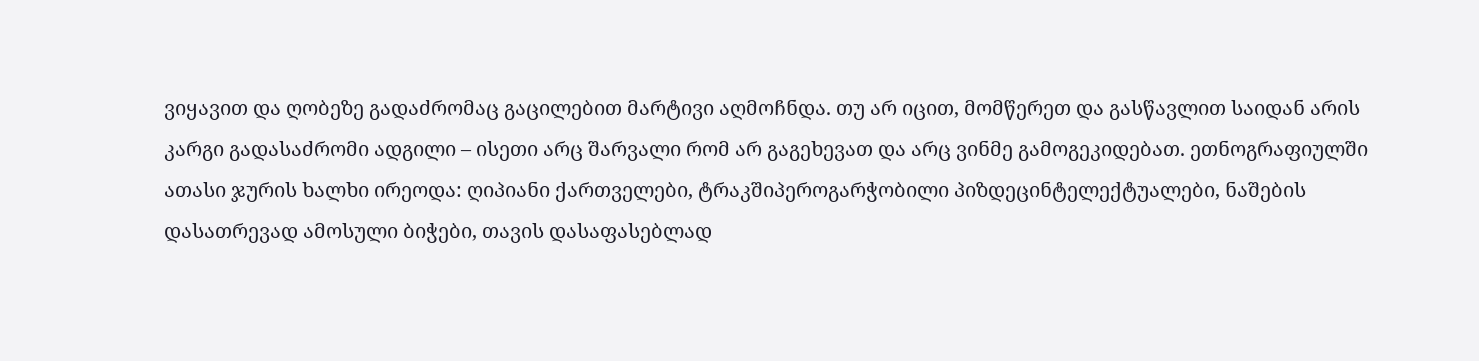ვიყავით და ღობეზე გადაძრომაც გაცილებით მარტივი აღმოჩნდა. თუ არ იცით, მომწერეთ და გასწავლით საიდან არის კარგი გადასაძრომი ადგილი – ისეთი არც შარვალი რომ არ გაგეხევათ და არც ვინმე გამოგეკიდებათ. ეთნოგრაფიულში ათასი ჯურის ხალხი ირეოდა: ღიპიანი ქართველები, ტრაკშიპეროგარჭობილი პიზდეცინტელექტუალები, ნაშების დასათრევად ამოსული ბიჭები, თავის დასაფასებლად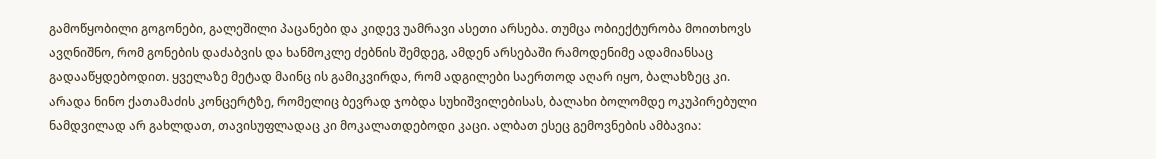გამოწყობილი გოგონები, გალეშილი პაცანები და კიდევ უამრავი ასეთი არსება. თუმცა ობიექტურობა მოითხოვს ავღნიშნო, რომ გონების დაძაბვის და ხანმოკლე ძებნის შემდეგ, ამდენ არსებაში რამოდენიმე ადამიანსაც გადააწყდებოდით. ყველაზე მეტად მაინც ის გამიკვირდა, რომ ადგილები საერთოდ აღარ იყო, ბალახზეც კი. არადა ნინო ქათამაძის კონცერტზე, რომელიც ბევრად ჯობდა სუხიშვილებისას, ბალახი ბოლომდე ოკუპირებული ნამდვილად არ გახლდათ, თავისუფლადაც კი მოკალათდებოდი კაცი. ალბათ ესეც გემოვნების ამბავია: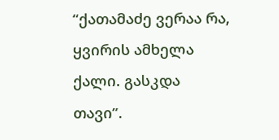“ქათამაძე ვერაა რა, ყვირის ამხელა ქალი. გასკდა თავი”.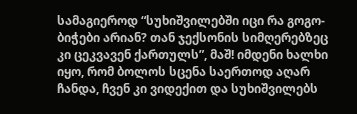სამაგიეროდ “სუხიშვილებში იცი რა გოგო-ბიჭები არიან? თან ჯექსონის სიმღერებზეც კი ცეკვავენ ქართულს”, მაშ! იმდენი ხალხი იყო, რომ ბოლოს სცენა საერთოდ აღარ ჩანდა, ჩვენ კი ვიდექით და სუხიშვილებს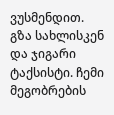ვუსმენდით.
გზა სახლისკენ და ჯიგარი ტაქსისტი. ჩემი მეგობრების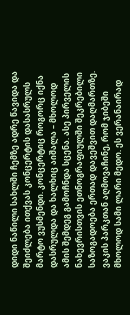დიდი ნაწილი სახლში ჩემზე ადრე წავიდა და შეიძლება ითქვას კონცერტის დასასრულს მარტო ვუსმენდი. კონცერტიც როგორც იქნა დასრულდა და ხალხიც აიშალა – მხოლოდ ამის შემდეგ გამოჩნდა სცენა. ასე პირველის ნახევრისთვის ეთნოგრაფიულში შეკრებილი საზოგადოება ერთად დავეშვით დაღმართზე. ვაკის პარკთან აღმოვაჩინე, რომ ჯიბეში მხოლოდ სამი ლარი მედო. ეს ვერანაირად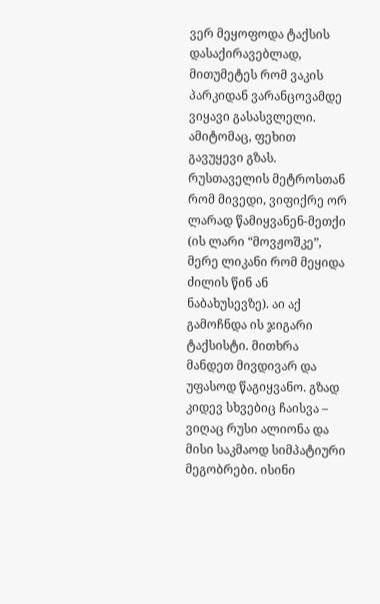ვერ მეყოფოდა ტაქსის დასაქირავებლად, მითუმეტეს რომ ვაკის პარკიდან ვარანცოვამდე ვიყავი გასასვლელი. ამიტომაც, ფეხით გავუყევი გზას. რუსთაველის მეტროსთან რომ მივედი, ვიფიქრე ორ ლარად წამიყვანენ-მეთქი (ის ლარი “მოვჟოშკე”, მერე ლიკანი რომ მეყიდა ძილის წინ ან ნაბახუსევზე). აი აქ გამოჩნდა ის ჯიგარი ტაქსისტი. მითხრა მანდეთ მივდივარ და უფასოდ წაგიყვანო. გზად კიდევ სხვებიც ჩაისვა – ვიღაც რუსი ალიონა და მისი საკმაოდ სიმპატიური მეგობრები. ისინი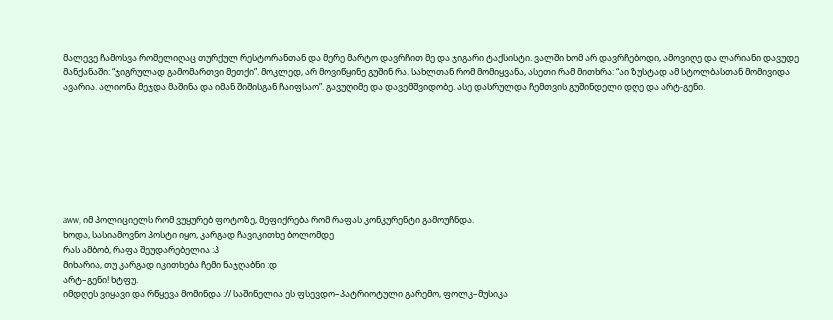მალევე ჩამოსვა რომელიღაც თურქულ რესტორანთან და მერე მარტო დავრჩით მე და ჯიგარი ტაქსისტი. ვალში ხომ არ დავრჩებოდი, ამოვიღე და ლარიანი დავუდე მანქანაში: “ჯიგრულად გამომართვი მეთქი”. მოკლედ, არ მოვიწყინე გუშინ რა. სახლთან რომ მომიყვანა, ასეთი რამ მითხრა: “აი ზუსტად ამ სტოლბასთან მომივიდა ავარია. ალიონა მეჯდა მაშინა და იმან შიშისგან ჩაიფსაო”. გავუღიმე და დავემშვიდობე. ასე დასრულდა ჩემთვის გუშინდელი დღე და არტ-გენი.








aww, იმ პოლიციელს რომ ვუყურებ ფოტოზე, მეფიქრება რომ რაფას კონკურენტი გამოუჩნდა.
ხოდა, სასიამოვნო პოსტი იყო, კარგად ჩავიკითხე ბოლომდე
რას ამბობ, რაფა შეუდარებელია :პ
მიხარია, თუ კარგად იკითხება ჩემი ნაჯღაბნი :დ
არტ–გენი! ხტფუ.
იმდღეს ვიყავი და რწყევა მომინდა :// საშინელია ეს ფსევდო–პატრიოტული გარემო, ფოლკ–მუსიკა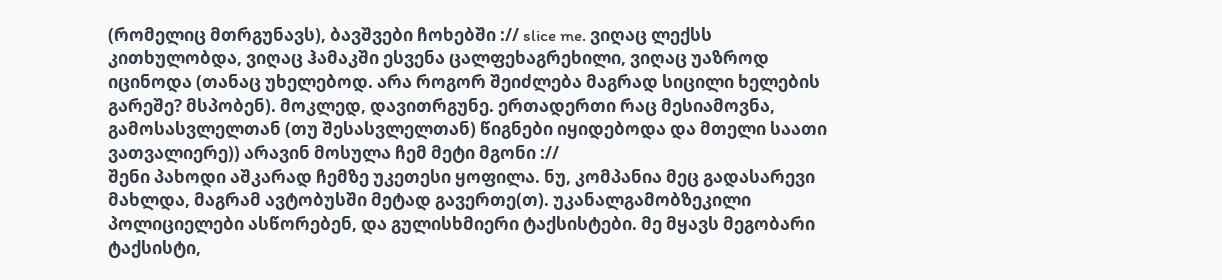(რომელიც მთრგუნავს), ბავშვები ჩოხებში :// slice me. ვიღაც ლექსს კითხულობდა, ვიღაც ჰამაკში ესვენა ცალფეხაგრეხილი, ვიღაც უაზროდ იცინოდა (თანაც უხელებოდ. არა როგორ შეიძლება მაგრად სიცილი ხელების გარეშე? მსპობენ). მოკლედ, დავითრგუნე. ერთადერთი რაც მესიამოვნა, გამოსასვლელთან (თუ შესასვლელთან) წიგნები იყიდებოდა და მთელი საათი ვათვალიერე)) არავინ მოსულა ჩემ მეტი მგონი ://
შენი პახოდი აშკარად ჩემზე უკეთესი ყოფილა. ნუ, კომპანია მეც გადასარევი მახლდა, მაგრამ ავტობუსში მეტად გავერთე(თ). უკანალგამობზეკილი პოლიციელები ასწორებენ, და გულისხმიერი ტაქსისტები. მე მყავს მეგობარი ტაქსისტი,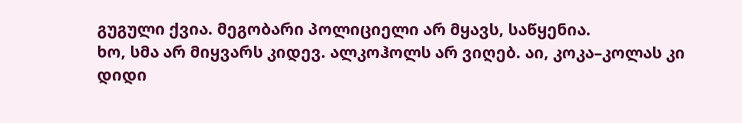გუგული ქვია. მეგობარი პოლიციელი არ მყავს, საწყენია.
ხო, სმა არ მიყვარს კიდევ. ალკოჰოლს არ ვიღებ. აი, კოკა–კოლას კი დიდი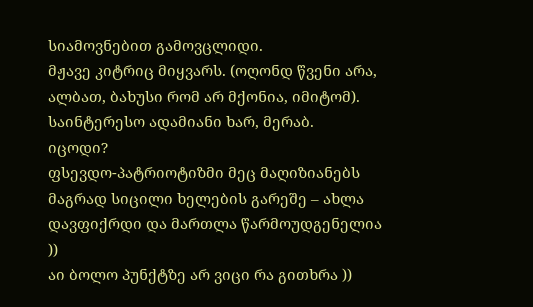სიამოვნებით გამოვცლიდი.
მჟავე კიტრიც მიყვარს. (ოღონდ წვენი არა, ალბათ, ბახუსი რომ არ მქონია, იმიტომ).
საინტერესო ადამიანი ხარ, მერაბ.
იცოდი?
ფსევდო-პატრიოტიზმი მეც მაღიზიანებს
მაგრად სიცილი ხელების გარეშე – ახლა დავფიქრდი და მართლა წარმოუდგენელია ))
აი ბოლო პუნქტზე არ ვიცი რა გითხრა ))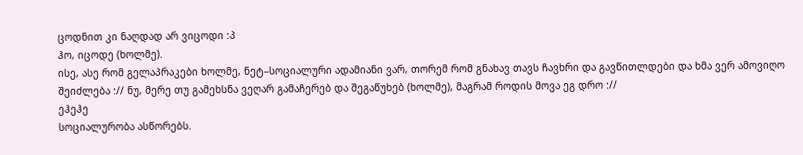ცოდნით კი ნაღდად არ ვიცოდი :პ
ჰო, იცოდე (ხოლმე).
ისე, ასე რომ გელაპრაკები ხოლმე, ნეტ–სოციალური ადამიანი ვარ, თორემ რომ გნახავ თავს ჩავხრი და გავწითლდები და ხმა ვერ ამოვიღო შეიძლება :// ნუ, მერე თუ გამეხსნა ვეღარ გამაჩერებ და შეგაწუხებ (ხოლმე), მაგრამ როდის მოვა ეგ დრო ://
ეჰეჰე
სოციალურობა ასწორებს.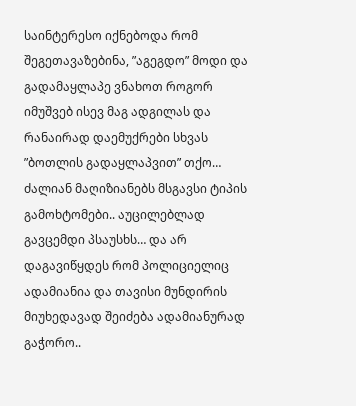საინტერესო იქნებოდა რომ შეგეთავაზებინა, ”აგეგდო” მოდი და გადამაყლაპე ვნახოთ როგორ იმუშვებ ისევ მაგ ადგილას და რანაირად დაემუქრები სხვას ”ბოთლის გადაყლაპვით” თქო… ძალიან მაღიზიანებს მსგავსი ტიპის გამოხტომები.. აუცილებლად გავცემდი პსაუსხს… და არ დაგავიწყდეს რომ პოლიციელიც ადამიანია და თავისი მუნდირის მიუხედავად შეიძება ადამიანურად გაჭორო..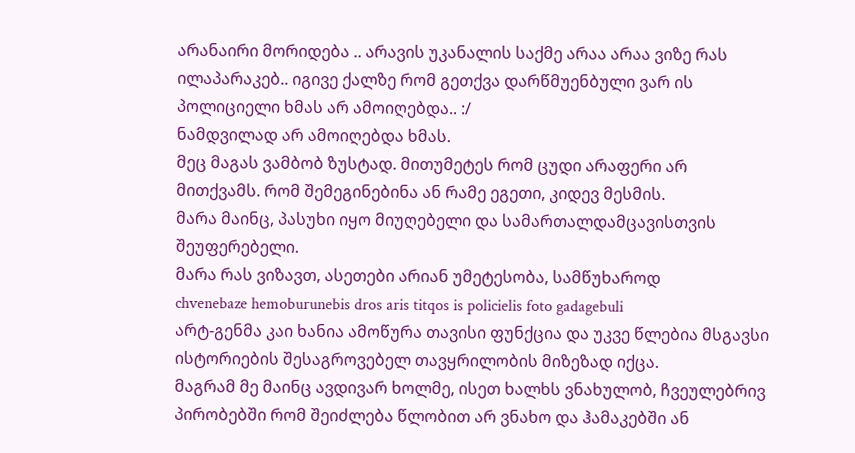არანაირი მორიდება .. არავის უკანალის საქმე არაა არაა ვიზე რას ილაპარაკებ.. იგივე ქალზე რომ გეთქვა დარწმუენბული ვარ ის პოლიციელი ხმას არ ამოიღებდა.. :/
ნამდვილად არ ამოიღებდა ხმას.
მეც მაგას ვამბობ ზუსტად. მითუმეტეს რომ ცუდი არაფერი არ მითქვამს. რომ შემეგინებინა ან რამე ეგეთი, კიდევ მესმის.
მარა მაინც, პასუხი იყო მიუღებელი და სამართალდამცავისთვის შეუფერებელი.
მარა რას ვიზავთ, ასეთები არიან უმეტესობა, სამწუხაროდ
chvenebaze hemoburunebis dros aris titqos is policielis foto gadagebuli
არტ-გენმა კაი ხანია ამოწურა თავისი ფუნქცია და უკვე წლებია მსგავსი ისტორიების შესაგროვებელ თავყრილობის მიზეზად იქცა.
მაგრამ მე მაინც ავდივარ ხოლმე, ისეთ ხალხს ვნახულობ, ჩვეულებრივ პირობებში რომ შეიძლება წლობით არ ვნახო და ჰამაკებში ან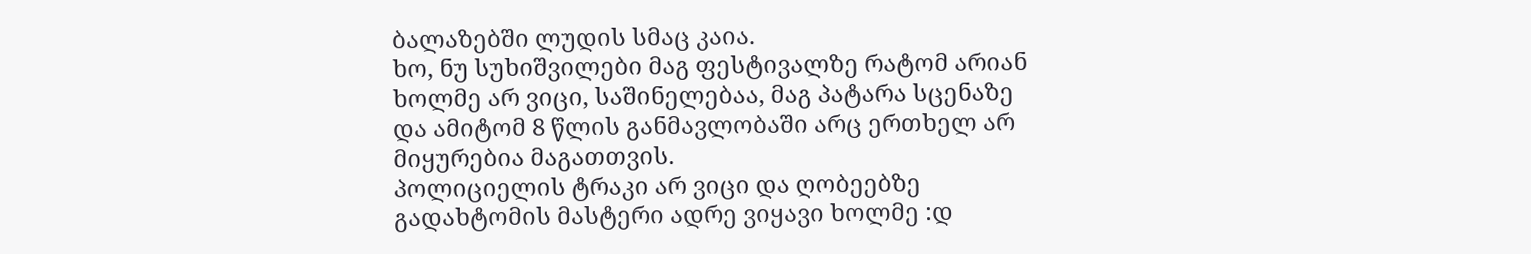ბალაზებში ლუდის სმაც კაია.
ხო, ნუ სუხიშვილები მაგ ფესტივალზე რატომ არიან ხოლმე არ ვიცი, საშინელებაა, მაგ პატარა სცენაზე და ამიტომ 8 წლის განმავლობაში არც ერთხელ არ მიყურებია მაგათთვის.
პოლიციელის ტრაკი არ ვიცი და ღობეებზე გადახტომის მასტერი ადრე ვიყავი ხოლმე :დ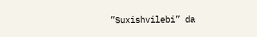”Suxishvilebi” da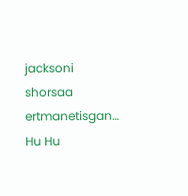jacksoni shorsaa ertmanetisgan… Hu Hu